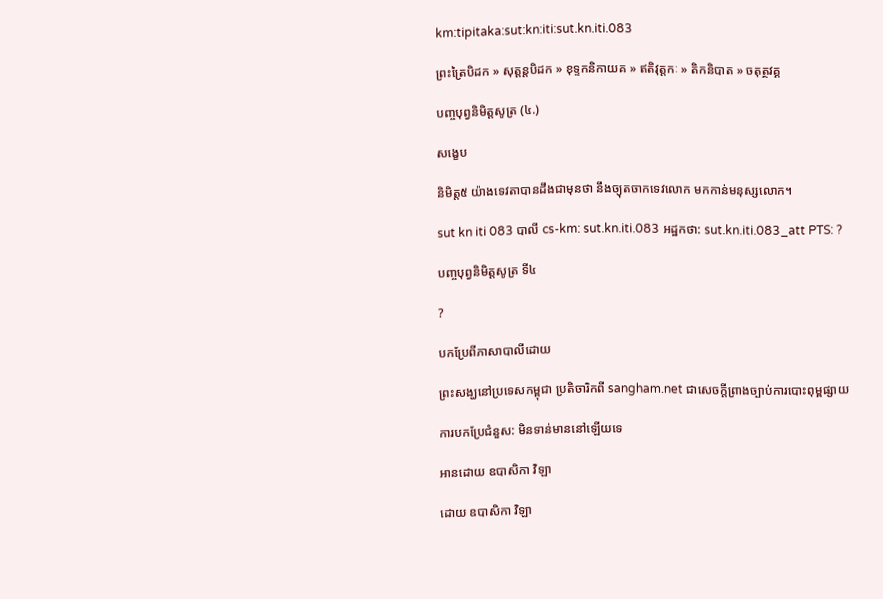km:tipitaka:sut:kn:iti:sut.kn.iti.083

ព្រះត្រៃបិដក » សុត្តន្តបិដក » ខុទ្ទកនិកាយគ » ឥតិវុត្តកៈ » តិកនិបាត » ចតុត្ថវគ្គ

បញ្ចបុព្វនិមិត្តសូត្រ (៤.)

សង្ខេប

និមិត្ត៥ យ៉ាងទេវតាបានដឹងជាមុនថា នឹងច្យុតចាកទេវលោក មកកាន់មនុស្សលោក។

sut kn iti 083 បាលី cs-km: sut.kn.iti.083 អដ្ឋកថា: sut.kn.iti.083_att PTS: ?

បញ្ចបុព្វនិមិត្តសូត្រ ទី៤

?

បកប្រែពីភាសាបាលីដោយ

ព្រះសង្ឃនៅប្រទេសកម្ពុជា ប្រតិចារិកពី sangham.net ជាសេចក្តីព្រាងច្បាប់ការបោះពុម្ពផ្សាយ

ការបកប្រែជំនួស: មិនទាន់មាននៅឡើយទេ

អានដោយ ឧបាសិកា វិឡា

ដោយ ឧបាសិកា វិឡា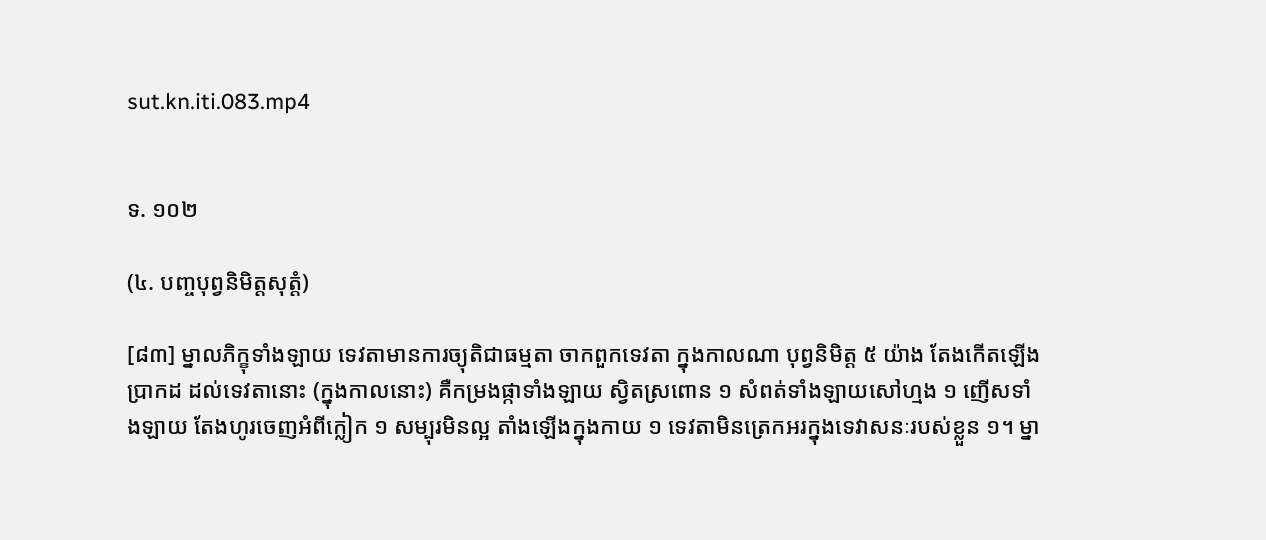sut.kn.iti.083.mp4


ទ. ១០២

(៤. បញ្ចបុព្វនិមិត្តសុត្តំ)

[៨៣] ម្នាលភិក្ខុទាំងឡាយ ទេវតាមានការច្យុតិជាធម្មតា ចាកពួកទេវតា ក្នុងកាលណា បុព្វនិមិត្ត ៥ យ៉ាង តែងកើតឡើងប្រាកដ ដល់ទេវតានោះ (ក្នុងកាលនោះ) គឺកម្រងផ្កាទាំងឡាយ ស្វិតស្រពោន ១ សំពត់ទាំងឡាយសៅហ្មង ១ ញើសទាំងឡាយ តែងហូរចេញអំពីក្លៀក ១ សម្បុរមិនល្អ តាំងឡើងក្នុងកាយ ១ ទេវតាមិនត្រេកអរក្នុងទេវាសនៈរបស់ខ្លួន ១។ ម្នា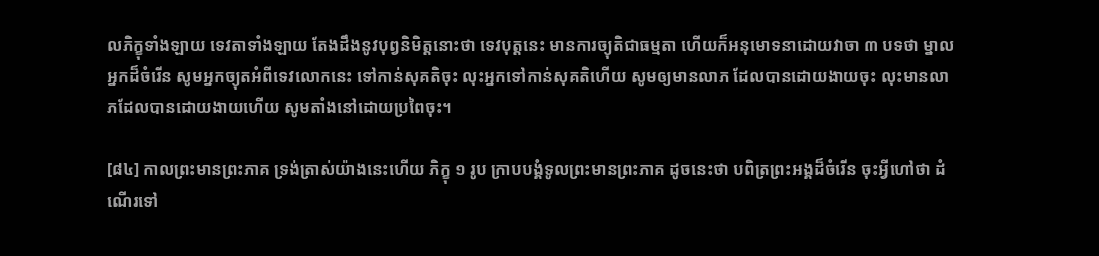លភិក្ខុទាំងឡាយ ទេវតាទាំងឡាយ តែងដឹងនូវបុព្វនិមិត្តនោះថា ទេវបុត្តនេះ មានការច្យុតិជាធម្មតា ហើយក៏អនុមោទនាដោយវាចា ៣ បទថា ម្នាលអ្នកដ៏ចំរើន សូមអ្នកច្យុតអំពីទេវលោកនេះ ទៅកាន់សុគតិចុះ លុះអ្នកទៅកាន់សុគតិហើយ សូមឲ្យមានលាភ ដែលបានដោយងាយចុះ លុះមានលាភដែលបានដោយងាយហើយ សូមតាំងនៅដោយប្រពៃចុះ។

[៨៤] កាលព្រះមានព្រះភាគ ទ្រង់ត្រាស់យ៉ាងនេះហើយ ភិក្ខុ ១ រូប ក្រាបបង្គំទូលព្រះមានព្រះភាគ ដូចនេះថា បពិត្រព្រះអង្គដ៏ចំរើន ចុះអ្វីហៅថា ដំណើរទៅ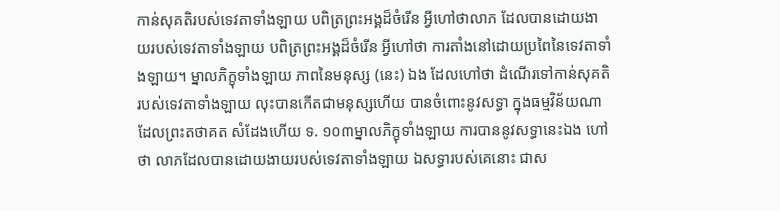កាន់សុគតិរបស់ទេវតាទាំងឡាយ បពិត្រព្រះអង្គដ៏ចំរើន អ្វីហៅថាលាភ ដែលបានដោយងាយរបស់ទេវតាទាំងឡាយ បពិត្រព្រះអង្គដ៏ចំរើន អ្វីហៅថា ការតាំងនៅដោយប្រពៃនៃទេវតាទាំងឡាយ។ ម្នាលភិក្ខុទាំងឡាយ ភាពនៃមនុស្ស (នេះ) ឯង ដែលហៅថា ដំណើរទៅកាន់សុគតិ របស់ទេវតាទាំងឡាយ លុះបានកើតជាមនុស្សហើយ បានចំពោះនូវសទ្ធា ក្នុងធម្មវិន័យណា ដែលព្រះតថាគត សំដែងហើយ ទ. ១០៣ម្នាលភិក្ខុទាំងឡាយ ការបាននូវសទ្ធានេះឯង ហៅថា លាភដែលបានដោយងាយរបស់ទេវតាទាំងឡាយ ឯសទ្ធារបស់គេនោះ ជាស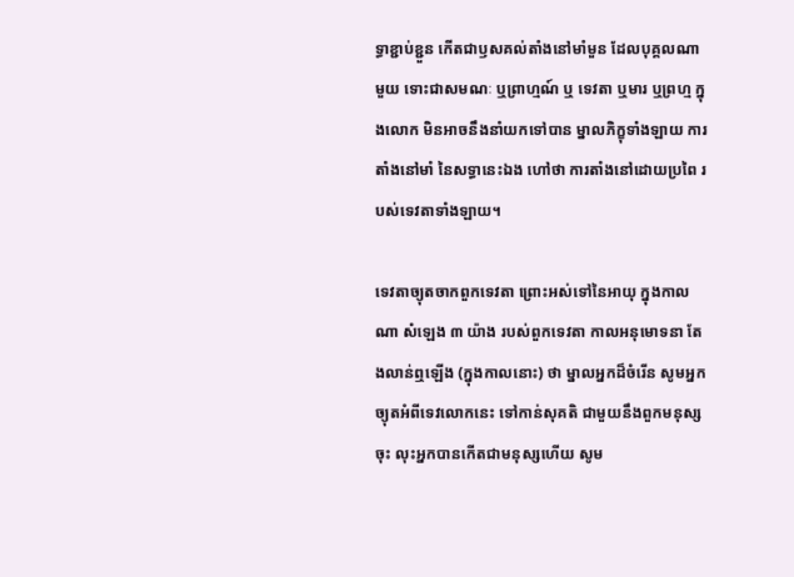ទ្ធាខ្ជាប់ខ្ជួន កើតជាឫសគល់តាំងនៅមាំមួន ដែលបុគ្គលណាមួយ ទោះជាសមណៈ ឬព្រាហ្មណ៍ ឬ ទេវតា ឬមារ ឬព្រហ្ម ក្នុងលោក មិនអាចនឹងនាំយកទៅបាន ម្នាលភិក្ខុទាំងឡាយ ការតាំងនៅមាំ នៃសទ្ធានេះឯង ហៅថា ការតាំងនៅដោយប្រពៃ របស់ទេវតាទាំងឡាយ។

ទេវតាច្យុតចាកពួកទេវតា ព្រោះអស់ទៅនៃអាយុ ក្នុងកាលណា សំឡេង ៣ យ៉ាង របស់ពួកទេវតា កាលអនុមោទនា តែងលាន់ឮឡើង (ក្នុងកាលនោះ) ថា ម្នាលអ្នកដ៏ចំរើន សូមអ្នកច្យុតអំពីទេវលោកនេះ ទៅកាន់សុគតិ ជាមួយនឹងពួកមនុស្សចុះ លុះអ្នកបានកើតជាមនុស្សហើយ សូម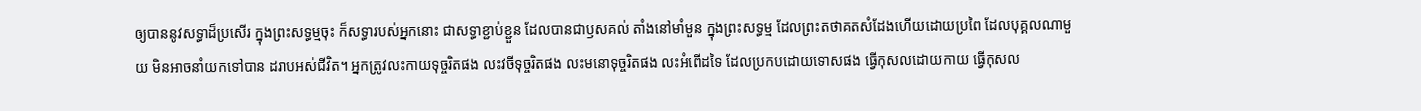ឲ្យបាននូវសទ្ធាដ៏ប្រសើរ ក្នុងព្រះសទ្ធម្មចុះ ក៏សទ្ធារបស់អ្នកនោះ ជាសទ្ធាខ្ជាប់ខ្ជួន ដែលបានជាឫសគល់ តាំងនៅមាំមួន ក្នុងព្រះសទ្ធម្ម ដែលព្រះតថាគតសំដែងហើយដោយប្រពៃ ដែលបុគ្គលណាមួយ មិនអាចនាំយកទៅបាន ដរាបអស់ជីវិត។ អ្នកត្រូវលះកាយទុច្ចរិតផង លះវចីទុច្ចរិតផង លះមនោទុច្ចរិតផង លះអំពើដទៃ ដែលប្រកបដោយទោសផង ធ្វើកុសលដោយកាយ ធ្វើកុសល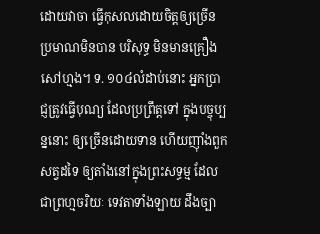ដោយវាចា ធ្វើកុសលដោយចិត្តឲ្យច្រើន ប្រមាណមិនបាន បរិសុទ្ធ មិនមានគ្រឿងសៅហ្មង។ ទ. ១០៤លំដាប់នោះ អ្នកប្រាជ្ញត្រូវធ្វើបុណ្យ ដែលប្រព្រឹត្តទៅ ក្នុងបច្ចុប្បន្ននោះ ឲ្យច្រើនដោយទាន ហើយញុាំងពួកសត្វដទៃ ឲ្យតាំងនៅក្នុងព្រះសទ្ធម្ម ដែលជាព្រហ្មចរិយៈ ទេវតាទាំងឡាយ ដឹងច្បា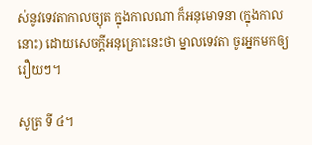ស់នូវទេវតាកាលច្យុត ក្នុងកាលណា ក៏អនុមោទនា (ក្នុងកាលនោះ) ដោយសេចក្ដីអនុគ្រោះនេះថា ម្នាលទេវតា ចូរអ្នកមកឲ្យរឿយៗ។

សូត្រ ទី ៤។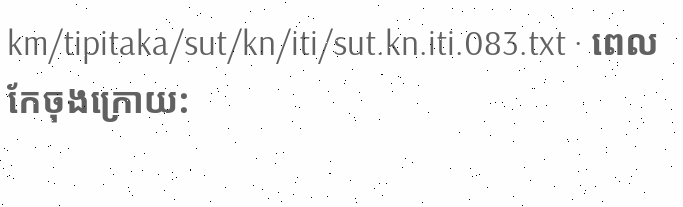km/tipitaka/sut/kn/iti/sut.kn.iti.083.txt · ពេលកែចុងក្រោយ: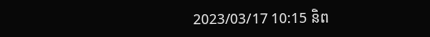2023/03/17 10:15 និព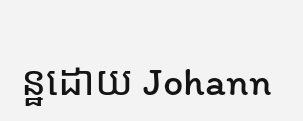ន្ឋដោយ Johann